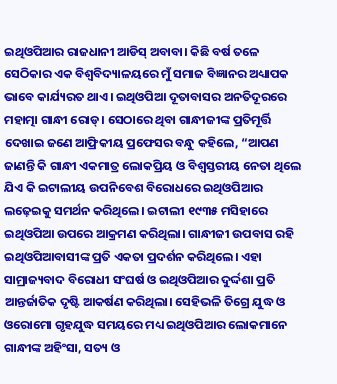ଇଥିଓପିଆର ରାଜଧାନୀ ଆଡିସ୍ ଅବାବା। କିଛି ବର୍ଷ ତଳେ ସେଠିକାର ଏକ ବିଶ୍ବବିଦ୍ୟାଳୟରେ ମୁଁ ସମାଜ ବିଜ୍ଞାନର ଅଧ୍ୟାପକ ଭାବେ କାର୍ଯ୍ୟରତ ଥାଏ। ଇଥିଓପିଆ ଦୂତାବାସର ଅନତିଦୂରରେ ମହାତ୍ମା ଗାନ୍ଧୀ ରୋଡ୍। ସେଠାରେ ଥିବା ଗାନ୍ଧୀଜୀଙ୍କ ପ୍ରତିମୂର୍ତ୍ତି ଦେଖାଇ ଜଣେ ଆଫ୍ରିକୀୟ ପ୍ରଫେସର ବନ୍ଧୁ କହିଲେ, “ଆପଣ ଜାଣନ୍ତି କି ଗାନ୍ଧୀ ଏକମାତ୍ର ଲୋକପ୍ରିୟ ଓ ବିଶ୍ୱସ୍ତରୀୟ ନେତା ଥିଲେ ଯିଏ କି ଇଟାଲୀୟ ଉପନିବେଶ ବିରୋଧରେ ଇଥିଓପିଆର ଲଢ଼େଇକୁ ସମର୍ଥନ କରିଥିଲେ। ଇଟାଲୀ ୧୯୩୫ ମସିହାରେ ଇଥିଓପିଆ ଉପରେ ଆକ୍ରମଣ କରିଥିଲା। ଗାନ୍ଧୀଜୀ ଉପବାସ ରହି ଇଥିଓପିଆବାସୀଙ୍କ ପ୍ରତି ଏକତା ପ୍ରଦର୍ଶନ କରିଥିଲେ। ଏହା ସାମ୍ରାଜ୍ୟବାଦ ବିରୋଧୀ ସଂଘର୍ଷ ଓ ଇଥିଓପିଆର ଦୁର୍ଦ୍ଦଶା ପ୍ରତି ଆନ୍ତର୍ଜାତିକ ଦୃଷ୍ଟି ଆକର୍ଷଣ କରିଥିଲା। ସେହିଭଳି ତିଗ୍ରେ ଯୁଦ୍ଧ ଓ ଓରୋମୋ ଗୃହଯୁଦ୍ଧ ସମୟରେ ମଧ୍ୟ ଇଥିଓପିଆର ଲୋକମାନେ ଗାନ୍ଧୀଙ୍କ ଅହିଂସା, ସତ୍ୟ ଓ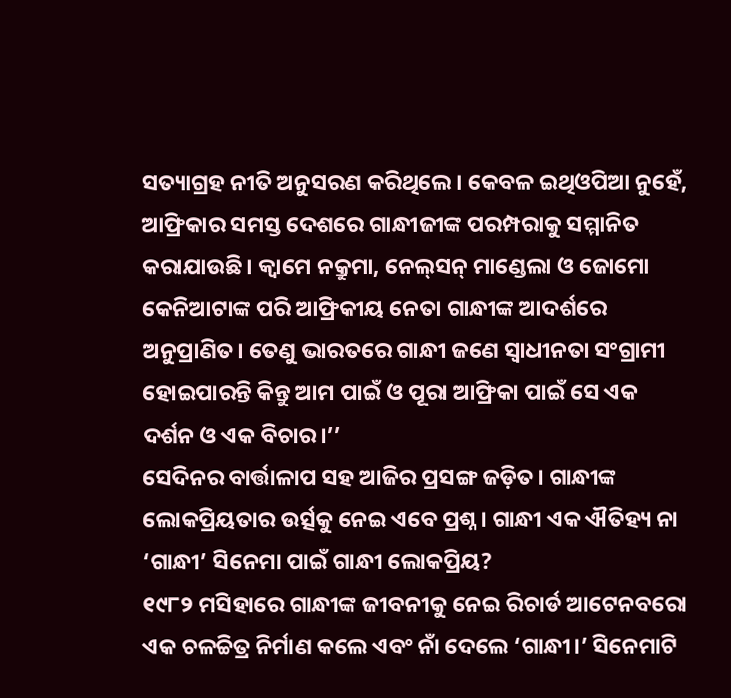ସତ୍ୟାଗ୍ରହ ନୀତି ଅନୁସରଣ କରିଥିଲେ। କେବଳ ଇଥିଓପିଆ ନୁହେଁ, ଆଫ୍ରିକାର ସମସ୍ତ ଦେଶରେ ଗାନ୍ଧୀଜୀଙ୍କ ପରମ୍ପରାକୁ ସମ୍ମାନିତ କରାଯାଉଛି। କ୍ୱାମେ ନକ୍ରୁମା, ନେଲ୍‌ସନ୍‌ ମାଣ୍ଡେଲା ଓ ଜୋମୋ କେନିଆଟାଙ୍କ ପରି ଆଫ୍ରିକୀୟ ନେତା ଗାନ୍ଧୀଙ୍କ ଆଦର୍ଶରେ ଅନୁପ୍ରାଣିତ। ତେଣୁ ଭାରତରେ ଗାନ୍ଧୀ ଜଣେ ସ୍ୱାଧୀନତା ସଂଗ୍ରାମୀ ହୋଇପାରନ୍ତି କିନ୍ତୁ ଆମ ପାଇଁ ଓ ପୂରା ଆଫ୍ରିକା ପାଇଁ ସେ ଏକ ଦର୍ଶନ ଓ ଏକ ବିଚାର।’’
ସେଦିନର ବାର୍ତ୍ତାଳାପ ସହ ଆଜିର ପ୍ରସଙ୍ଗ ଜଡ଼ିତ। ଗାନ୍ଧୀଙ୍କ ଲୋକପ୍ରିୟତାର ଉର୍ତ୍ସକୁ ନେଇ ଏବେ ପ୍ରଶ୍ନ। ଗାନ୍ଧୀ ଏକ ଐତିହ୍ୟ ନା ‘ଗାନ୍ଧୀ’ ସିନେମା ପାଇଁ ଗାନ୍ଧୀ ଲୋକପ୍ରିୟ?
୧୯୮୨ ମସିହାରେ ଗାନ୍ଧୀଙ୍କ ଜୀବନୀକୁ ନେଇ ରିଚାର୍ଡ ଆଟେନବରୋ ଏକ ଚଳଚ୍ଚିତ୍ର ନିର୍ମାଣ କଲେ ଏବଂ ନାଁ ଦେଲେ ‘ଗାନ୍ଧୀ।’ ସିନେମାଟି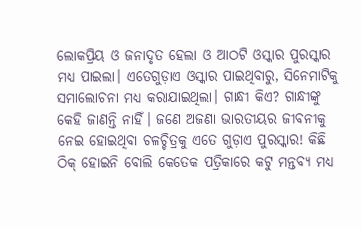ଲୋକପ୍ରିୟ ଓ ଜନାଦୃତ ହେଲା ଓ ଆଠଟି ଓସ୍କାର ପୁରସ୍କାର ମଧ୍ୟ ପାଇଲା। ଏତେଗୁଡ଼ାଏ ଓସ୍କାର ପାଇଥିବାରୁ, ସିନେମାଟିକୁ ସମାଲୋଚନା ମଧ୍ୟ କରାଯାଇଥିଲା। ଗାନ୍ଧୀ କିଏ? ଗାନ୍ଧୀଙ୍କୁ କେହି ଜାଣନ୍ତି ନାହିଁ। ଜଣେ ଅଜଣା ଭାରତୀୟର ଜୀବନୀକୁ ନେଇ ହୋଇଥିବା ଚଳଚ୍ଚିତ୍ରକୁ ଏତେ ଗୁଡ଼ାଏ ପୁରସ୍କାର! କିଛି ଠିକ୍‌ ହୋଇନି ବୋଲି କେତେକ ପତ୍ରିକାରେ କଟୁ ମନ୍ତବ୍ୟ ମଧ୍ୟ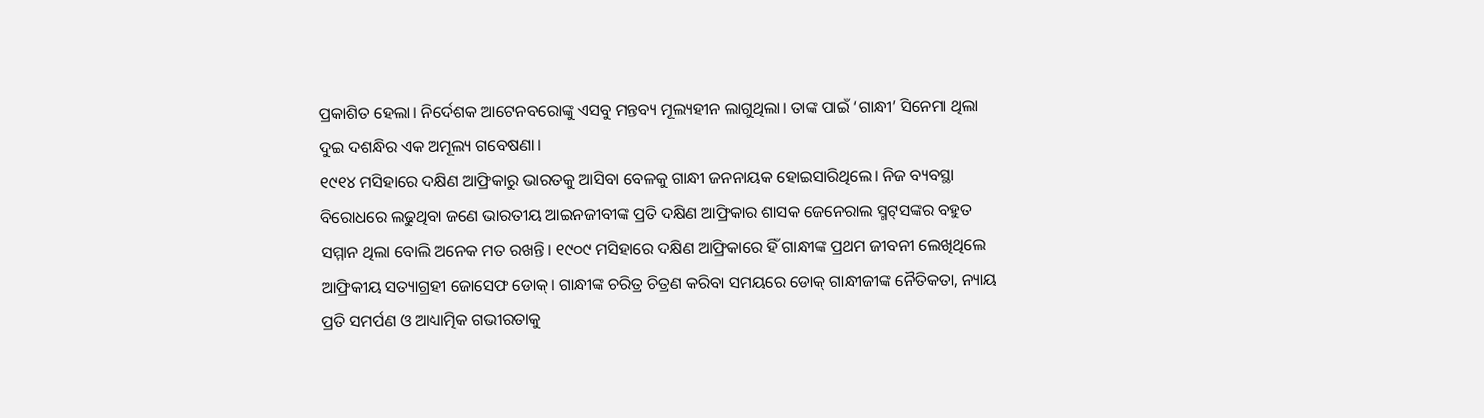ପ୍ରକାଶିତ ହେଲା। ନିର୍ଦେଶକ ଆଟେନବରୋଙ୍କୁ ଏସବୁ ମନ୍ତବ୍ୟ ମୂଲ୍ୟହୀନ ଲାଗୁଥିଲା। ତାଙ୍କ ପାଇଁ ‘ଗାନ୍ଧୀ’ ସିନେମା ଥିଲା ଦୁଇ ଦଶନ୍ଧିର ଏକ ଅମୂଲ୍ୟ ଗବେଷଣା।
୧୯୧୪ ମସିହାରେ ଦକ୍ଷିଣ ଆଫ୍ରିକାରୁ ଭାରତକୁ ଆସିବା ବେଳକୁ ଗାନ୍ଧୀ ଜନନାୟକ ହୋଇସାରିଥିଲେ। ନିଜ ବ୍ୟବସ୍ଥା ବିରୋଧରେ ଲଢୁଥିବା ଜଣେ ଭାରତୀୟ ଆଇନଜୀବୀଙ୍କ ପ୍ରତି ଦକ୍ଷିଣ ଆଫ୍ରିକାର ଶାସକ ଜେନେରାଲ ସ୍ମଟ୍‌ସଙ୍କର ବହୁତ ସମ୍ମାନ ଥିଲା ବୋଲି ଅନେକ ମତ ରଖନ୍ତି। ୧୯୦୯ ମସିହାରେ ଦକ୍ଷିଣ ଆଫ୍ରିକାରେ ହିଁ ଗାନ୍ଧୀଙ୍କ ପ୍ରଥମ ଜୀବନୀ ଲେଖିଥିଲେ ଆଫ୍ରିକୀୟ ସତ୍ୟାଗ୍ରହୀ ଜୋସେଫ ଡୋକ୍। ଗାନ୍ଧୀଙ୍କ ଚରିତ୍ର ଚିତ୍ରଣ କରିବା ସମୟରେ ଡୋକ୍ ଗାନ୍ଧୀଜୀଙ୍କ ନୈତିକତା, ନ୍ୟାୟ ପ୍ରତି ସମର୍ପଣ ଓ ଆଧ୍ୟାତ୍ମିକ ଗଭୀରତାକୁ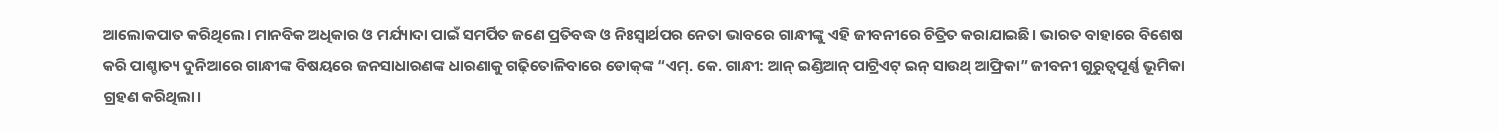ଆଲୋକପାତ କରିଥିଲେ। ମାନବିକ ଅଧିକାର ଓ ମର୍ଯ୍ୟାଦା ପାଇଁ ସମର୍ପିତ ଜଣେ ପ୍ରତିବଦ୍ଧ ଓ ନିଃସ୍ୱାର୍ଥପର ନେତା ଭାବରେ ଗାନ୍ଧୀଙ୍କୁ ଏହି ଜୀବନୀରେ ଚିତ୍ରିତ କରାଯାଇଛି। ଭାରତ ବାହାରେ ବିଶେଷ କରି ପାଶ୍ଚାତ୍ୟ ଦୁନିଆରେ ଗାନ୍ଧୀଙ୍କ ବିଷୟରେ ଜନସାଧାରଣଙ୍କ ଧାରଣାକୁ ଗଢ଼ିତୋଳିବାରେ ଡୋକ୍‌ଙ୍କ “ଏମ୍‌. କେ. ଗାନ୍ଧୀ: ଆନ୍‌ ଇଣ୍ଡିଆନ୍‌ ପାଟ୍ରିଏଟ୍‌ ଇନ୍‌ ସାଉଥ୍‌ ଆଫ୍ରିକା” ଜୀବନୀ ଗୁରୁତ୍ୱପୂର୍ଣ୍ଣ ଭୂମିକା ଗ୍ରହଣ କରିଥିଲା।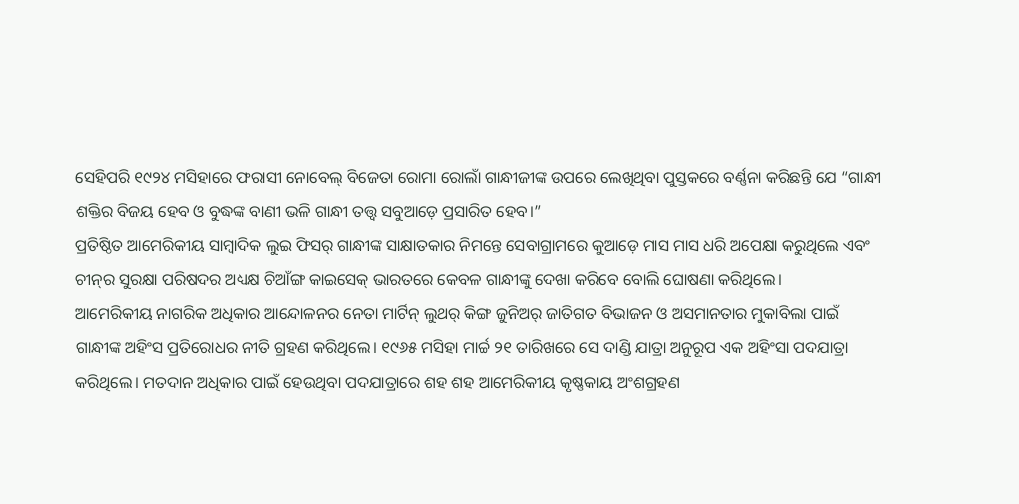ସେହିପରି ୧୯୨୪ ମସିହାରେ ଫରାସୀ ନୋବେଲ୍‌ ବିଜେତା ରୋମା ରୋଲାଁ ଗାନ୍ଧୀଜୀଙ୍କ ଉପରେ ଲେଖିଥିବା ପୁସ୍ତକରେ ବର୍ଣ୍ଣନା କରିଛନ୍ତି ଯେ “ଗାନ୍ଧୀ ଶକ୍ତିର ବିଜୟ ହେବ ଓ ବୁଦ୍ଧଙ୍କ ବାଣୀ ଭଳି ଗାନ୍ଧୀ ତତ୍ତ୍ୱ ସବୁଆଡ଼େ ପ୍ରସାରିତ ହେବ।”
ପ୍ରତିଷ୍ଠିତ ଆମେରିକୀୟ ସାମ୍ବାଦିକ ଲୁଇ ଫିସର୍‌ ଗାନ୍ଧୀଙ୍କ ସାକ୍ଷାତକାର ନିମନ୍ତେ ସେବାଗ୍ରାମରେ କୁଆଡ଼େ ମାସ ମାସ ଧରି ଅପେକ୍ଷା କରୁଥିଲେ ଏବଂ ଚୀନ୍‌ର ସୁରକ୍ଷା ପରିଷଦର ଅଧ୍ୟକ୍ଷ ଚିଆଁଙ୍ଗ କାଇସେକ୍ ଭାରତରେ କେବଳ ଗାନ୍ଧୀଙ୍କୁ ଦେଖା କରିବେ ବୋଲି ଘୋଷଣା କରିଥିଲେ।
ଆମେରିକୀୟ ନାଗରିକ ଅଧିକାର ଆନ୍ଦୋଳନର ନେତା ମାର୍ଟିନ୍‌ ଲୁଥର୍‌ କିଙ୍ଗ ଜୁନିଅର୍‌ ଜାତିଗତ ବିଭାଜନ ଓ ଅସମାନତାର ମୁକାବିଲା ପାଇଁ ଗାନ୍ଧୀଙ୍କ ଅହିଂସ ପ୍ରତିରୋଧର ନୀତି ଗ୍ରହଣ କରିଥିଲେ। ୧୯୬୫ ମସିହା ମାର୍ଚ୍ଚ ୨୧ ତାରିଖରେ ସେ ଦାଣ୍ଡି ଯାତ୍ରା ଅନୁରୂପ ଏକ ଅହିଂସା ପଦଯାତ୍ରା କରିଥିଲେ। ମତଦାନ ଅଧିକାର ପାଇଁ ହେଉଥିବା ପଦଯାତ୍ରାରେ ଶହ ଶହ ଆମେରିକୀୟ କୃଷ୍ଣକାୟ ଅଂଶଗ୍ରହଣ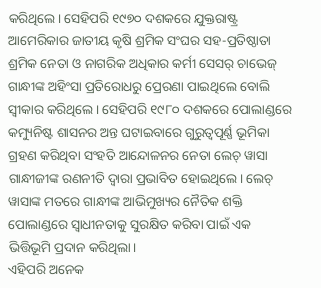କରିଥିଲେ। ସେହିପରି ୧୯୭୦ ଦଶକରେ ଯୁକ୍ତରାଷ୍ଟ୍ର ଆମେରିକାର ଜାତୀୟ କୃଷି ଶ୍ରମିକ ସଂଘର ସହ-ପ୍ରତିଷ୍ଠାତା ଶ୍ରମିକ ନେତା ଓ ନାଗରିକ ଅଧିକାର କର୍ମୀ ସେସର୍‌ ଚାଭେଜ୍ ଗାନ୍ଧୀଙ୍କ ଅହିଂସା ପ୍ରତିରୋଧରୁ ପ୍ରେରଣା ପାଇଥିଲେ ବୋଲି ସ୍ବୀକାର କରିଥିଲେ। ସେହିପରି ୧୯୮୦ ଦଶକରେ ପୋଲାଣ୍ଡରେ କମ୍ୟୁନିଷ୍ଟ ଶାସନର ଅନ୍ତ ଘଟାଇବାରେ ଗୁରୁତ୍ୱପୂର୍ଣ୍ଣ ଭୂମିକା ଗ୍ରହଣ କରିଥିବା ସଂହତି ଆନ୍ଦୋଳନର ନେତା ଲେଚ୍ ୱାସା ଗାନ୍ଧୀଜୀଙ୍କ ରଣନୀତି ଦ୍ୱାରା ପ୍ରଭାବିତ ହୋଇଥିଲେ। ଲେଚ୍ ୱାସାଙ୍କ ମତରେ ଗାନ୍ଧୀଙ୍କ ଆଭିମୁଖ୍ୟର ନୈତିକ ଶକ୍ତି ପୋଲାଣ୍ଡରେ ସ୍ୱାଧୀନତାକୁ ସୁରକ୍ଷିତ କରିବା ପାଇଁ ଏକ ଭିତ୍ତିଭୂମି ପ୍ରଦାନ କରିଥିଲା।
ଏହିପରି ଅନେକ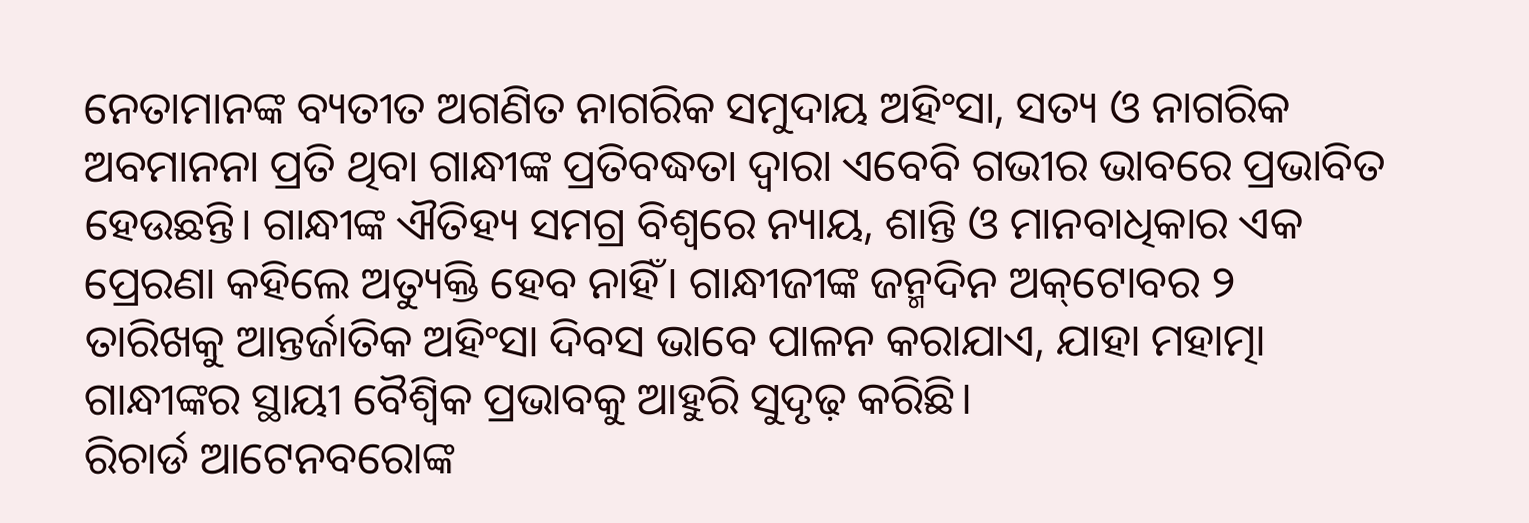ନେତାମାନଙ୍କ ବ୍ୟତୀତ ଅଗଣିତ ନାଗରିକ ସମୁଦାୟ ଅହିଂସା, ସତ୍ୟ ଓ ନାଗରିକ ଅବମାନନା ପ୍ରତି ଥିବା ଗାନ୍ଧୀଙ୍କ ପ୍ରତିବଦ୍ଧତା ଦ୍ୱାରା ଏବେବି ଗଭୀର ଭାବରେ ପ୍ରଭାବିତ ହେଉଛନ୍ତି। ଗାନ୍ଧୀଙ୍କ ଐତିହ୍ୟ ସମଗ୍ର ବିଶ୍ୱରେ ନ୍ୟାୟ, ଶାନ୍ତି ଓ ମାନବାଧିକାର ଏକ ପ୍ରେରଣା କହିଲେ ଅତ୍ୟୁକ୍ତି ହେବ ନାହିଁ। ଗାନ୍ଧୀଜୀଙ୍କ ଜନ୍ମଦିନ ଅକ୍‌ଟୋବର ୨ ତାରିଖକୁ ଆନ୍ତର୍ଜାତିକ ଅହିଂସା ଦିବସ ଭାବେ ପାଳନ କରାଯାଏ, ଯାହା ମହାତ୍ମା ଗାନ୍ଧୀଙ୍କର ସ୍ଥାୟୀ ବୈଶ୍ୱିକ ପ୍ରଭାବକୁ ଆହୁରି ସୁଦୃଢ଼ କରିଛି।
ରିଚାର୍ଡ ଆଟେନବରୋଙ୍କ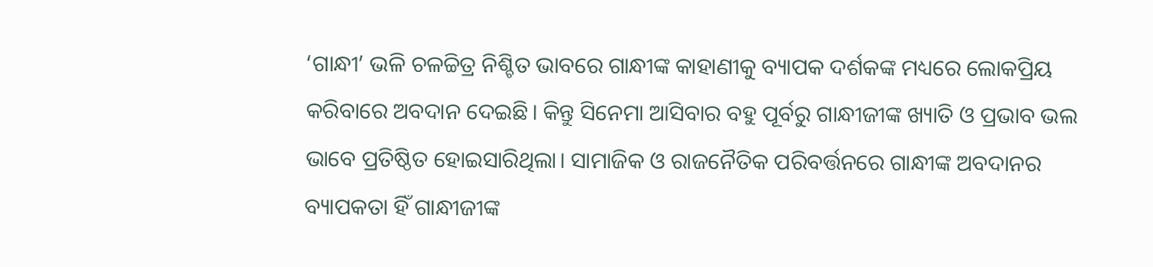‘ଗାନ୍ଧୀ’ ଭଳି ଚଳଚ୍ଚିତ୍ର ନିଶ୍ଚିତ ଭାବରେ ଗାନ୍ଧୀଙ୍କ କାହାଣୀକୁ ବ୍ୟାପକ ଦର୍ଶକଙ୍କ ମଧ୍ୟରେ ଲୋକପ୍ରିୟ କରିବାରେ ଅବଦାନ ଦେଇଛି। କିନ୍ତୁ ସିନେମା ଆସିବାର ବହୁ ପୂର୍ବରୁ ଗାନ୍ଧୀଜୀଙ୍କ ଖ୍ୟାତି ଓ ପ୍ରଭାବ ଭଲ ଭାବେ ପ୍ରତିଷ୍ଠିତ ହୋଇସାରିଥିଲା। ସାମାଜିକ ଓ ରାଜନୈତିକ ପରିବର୍ତ୍ତନରେ ଗାନ୍ଧୀଙ୍କ ଅବଦାନର ବ୍ୟାପକତା ହିଁ ଗାନ୍ଧୀଜୀଙ୍କ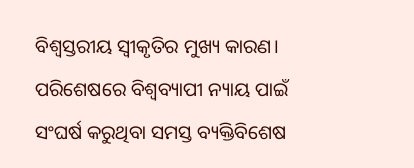ବିଶ୍ୱସ୍ତରୀୟ ସ୍ୱୀକୃତିର ମୁଖ୍ୟ କାରଣ। ପରିଶେଷରେ ବିଶ୍ବବ୍ୟାପୀ ନ୍ୟାୟ ପାଇଁ ସଂଘର୍ଷ କରୁଥିବା ସମସ୍ତ ବ୍ୟକ୍ତିବିଶେଷ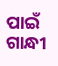ପାଇଁ ଗାନ୍ଧୀ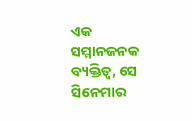ଏକ ସମ୍ମାନଜନକ ବ୍ୟକ୍ତିତ୍ୱ, ସେ ସିନେମାର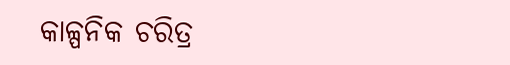କାଳ୍ପନିକ ଚରିତ୍ର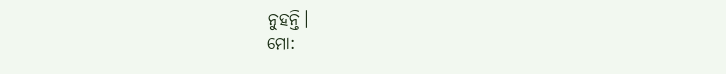ନୁହନ୍ତି।
ମୋ: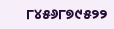୮୪୫୬୮୭୯୫୨୨